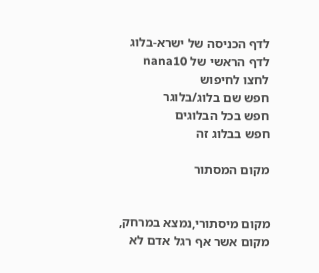לדף הכניסה של ישרא-בלוג
לדף הראשי של nana10
לחצו לחיפוש
חפש שם בלוג/בלוגר
חפש בכל הבלוגים
חפש בבלוג זה

מקום המסתור


מקום מיסתורי,נמצא במרחק, מקום אשר אף רגל אדם לא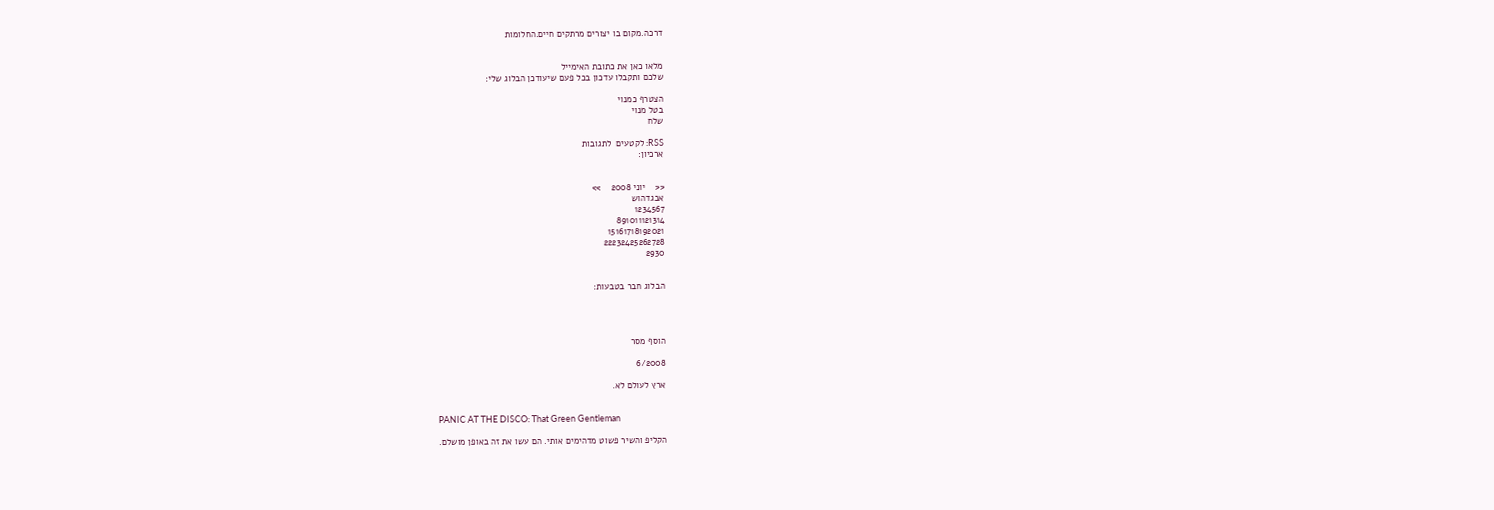דרכה.מקום בו יצורים מרתקים חיים.החלומות


מלאו כאן את כתובת האימייל
שלכם ותקבלו עדכון בכל פעם שיעודכן הבלוג שלי:

הצטרף כמנוי
בטל מנוי
שלח

RSS: לקטעים  לתגובות
ארכיון:


<<    יוני 2008    >>
אבגדהוש
1234567
891011121314
15161718192021
22232425262728
2930


הבלוג חבר בטבעות:




הוסף מסר

6/2008

ארץ לעולם לא.


PANIC AT THE DISCO: That Green Gentleman

הקליפ והשיר פשוט מדהימים אותי. הם עשו את זה באופן מושלם.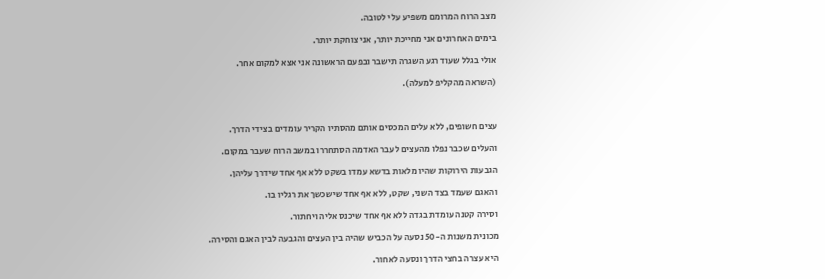מצב הרוח המרומם משפיע עלי לטובה.

בימים האחרונים אני מחייכת יותר, אני צוחקת יותר.

אולי בגלל שעוד רגע השגרה תישבר ובפעם הראשונה אני אצא למקום אחר.

(השראה מהקליפ למעלה).



עצים חשופים, ללא עלים המכסים אותם מהסתיו הקריר עומדים בצידי הדרך.

והעלים שכבר נפלו מהעצים לעבר האדמה הסתחררו במשב הרוח שעבר במקום.

הגבעות הירוקות שהיו מלאות בדשא עמדו בשקט ללא אף אחד שידרך עליהן.

והאגם שעמד בצד השני, שקט, ללא אף אחד שישכשך את רגליו בו.

וסירה קטנה עומדת בגדה ללא אף אחד שיכנס אליה ויחתור.

מכונית משנות ה-50 נסעה על הכביש שהיה בין העצים והגבעה לבין האגם והסירה.

היא עצרה בחצי הדרך ונסעה לאחור.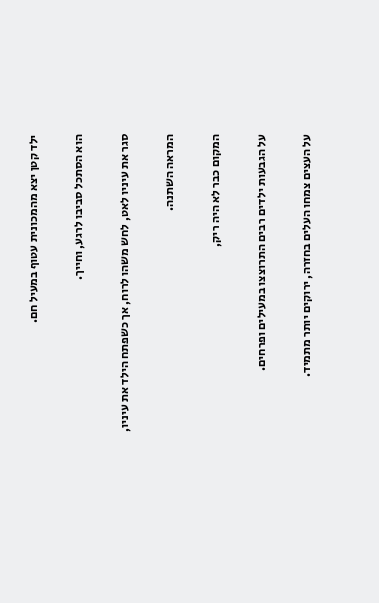ילד קטן יצא מהמכונית עטוף במעיל חם.

הוא הסתכל סביבו לרגע, וחייך.

סגר את עיניו לאט, לחש משהו לרוח, אך כשפתח הילד את עיניו,

המראה השתנה.

המקום כבר לא היה ריק,

על הגבעות ילדים רבים התרוצצו במעילים ופרחים.

על העצים צמחו העלים בחזרה, ירוקים יותר מתמיד.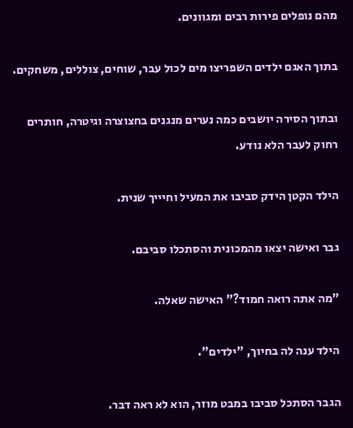מהם נופלים פירות רבים ומגוונים.

בתוך האגם ילדים השפריצו מים לכול עבר, שוחים, צוללים, משחקים.

ובתוך הסירה יושבים כמה נערים מנגנים בחצוצרה וגיטרה, חותרים רחוק לעבר הלא נודע.

הילד הקטן הידק סביבו את המעיל וחיייך שנית.

גבר ואישה יצאו מהמכונית והסתכלו סביבם.

"מה אתה רואה חמוד?" האישה שאלה.

הילד ענה לה בחיוך, "ילדים".

הגבר הסתכל סביבו במבט מוזר, הוא לא ראה דבר.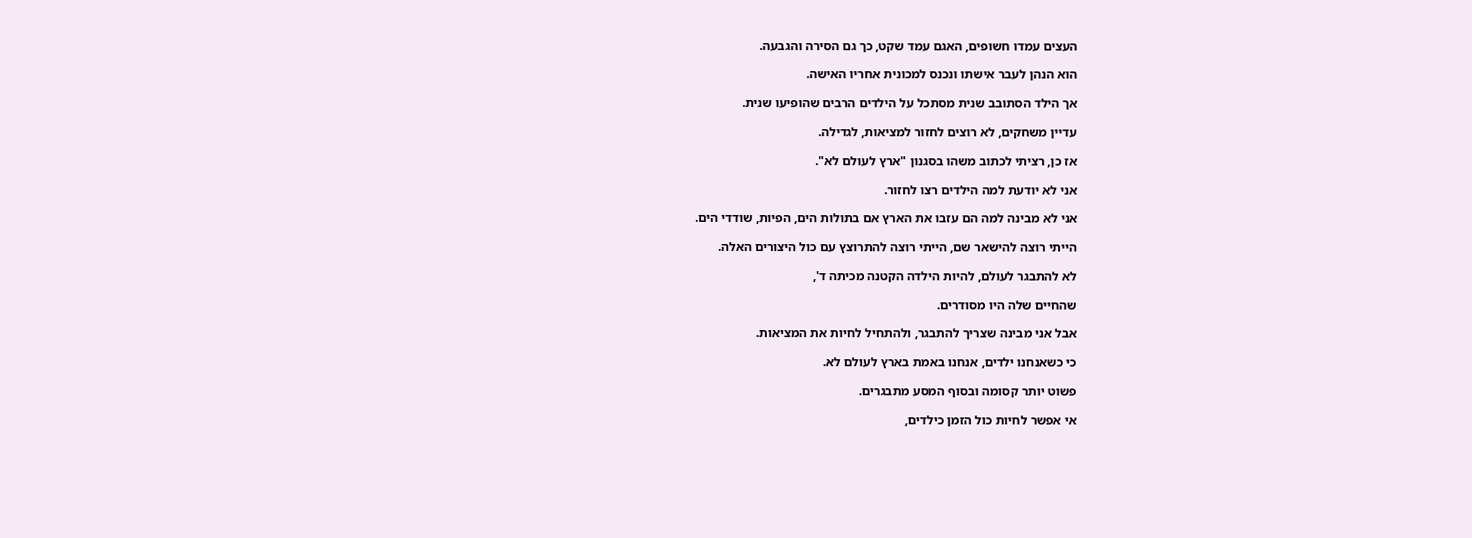העצים עמדו חשופים, האגם עמד שקט, כך גם הסירה והגבעה.

הוא הנהן לעבר אישתו ונכנס למכונית אחריו האישה.

אך הילד הסתובב שנית מסתכל על הילדים הרבים שהופיעו שנית.

עדיין משחקים, לא רוצים לחזור למציאות, לגדילה.

אז כן, רציתי לכתוב משהו בסגנון "ארץ לעולם לא".

אני לא יודעת למה הילדים רצו לחזור.

אני לא מבינה למה הם עזבו את הארץ אם בתולות הים, הפיות, שודדי הים.

הייתי רוצה להישאר שם, הייתי רוצה להתרוצץ עם כול היצורים האלה.

לא להתבגר לעולם, להיות הילדה הקטנה מכיתה ד',

שהחיים שלה היו מסודרים.

אבל אני מבינה שצריך להתבגר, ולהתחיל לחיות את המציאות.

כי כשאנחנו ילדים, אנחנו באמת בארץ לעולם לא.

פשוט יותר קסומה ובסוף המסע מתבגרים.

אי אפשר לחיות כול הזמן כילדים,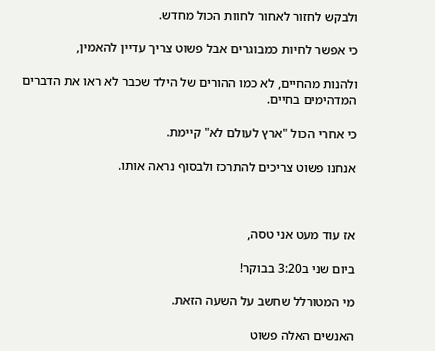ולבקש לחזור לאחור לחוות הכול מחדש.

כי אפשר לחיות כמבוגרים אבל פשוט צריך עדיין להאמין,

ולהנות מהחיים, לא כמו ההורים של הילד שכבר לא ראו את הדברים המדהימים בחיים.

כי אחרי הכול "ארץ לעולם לא" קיימת.

אנחנו פשוט צריכים להתרכז ולבסוף נראה אותו.



אז עוד מעט אני טסה,

ביום שני ב3:20 בבוקר!

מי המטורלל שחשב על השעה הזאת.

האנשים האלה פשוט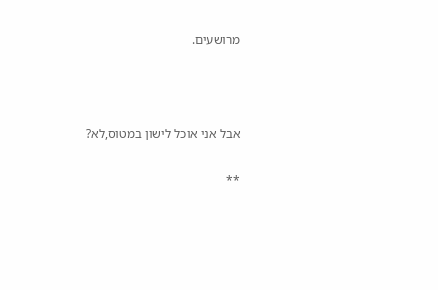מרושעים.



אבל אני אוכל לישון במטוס,לא?

**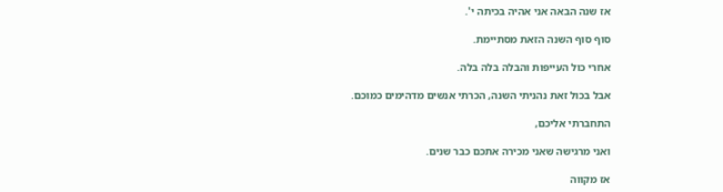אז שנה הבאה אני אהיה בכיתה י'.

סוף סוף השנה הזאת מסתיימת.

אחרי כול העייפות והבלה בלה בלה.

אבל בכול זאת נהניתי השנה, הכרתי אנשים מדהימים כמוכם.

התחברתי אליכם,

ואני מרגישה שאני מכירה אתכם כבר שנים.

אז מקווה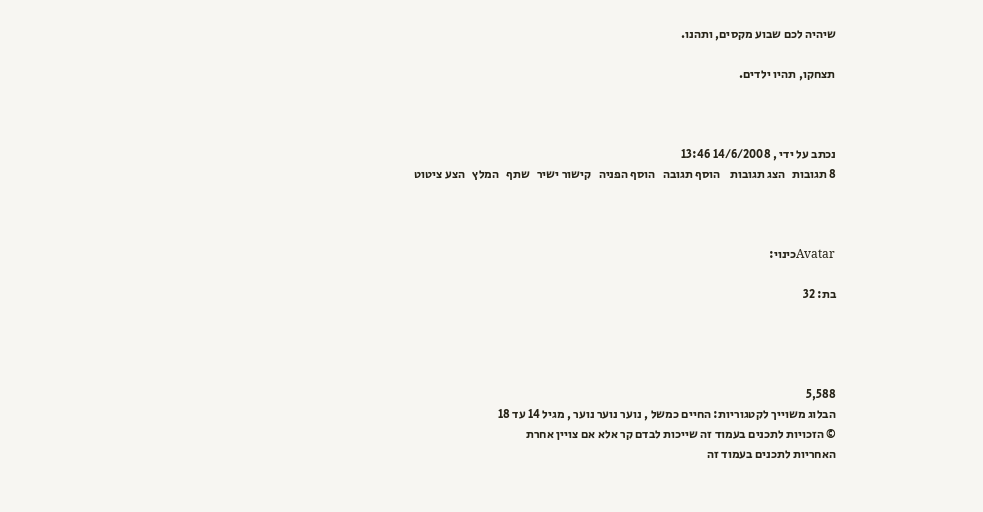שיהיה לכם שבוע מקסים, ותהנו.

תצחקו, תהיו ילדים.



נכתב על ידי , 14/6/2008 13:46
8 תגובות   הצג תגובות    הוסף תגובה   הוסף הפניה   קישור ישיר   שתף   המלץ   הצע ציטוט



Avatarכינוי:

בת: 32




5,588
הבלוג משוייך לקטגוריות: החיים כמשל , נוער נוער נוער , מגיל 14 עד 18
© הזכויות לתכנים בעמוד זה שייכות לבדם קר אלא אם צויין אחרת
האחריות לתכנים בעמוד זה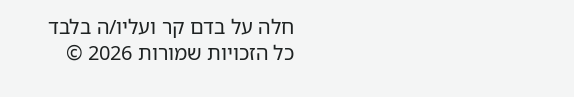חלה על בדם קר ועליו/ה בלבד
כל הזכויות שמורות 2026 ©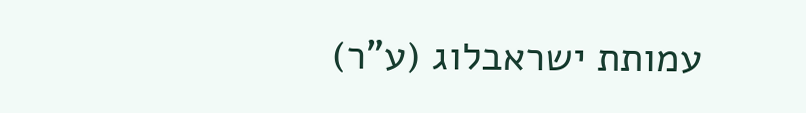עמותת ישראבלוג (ע"ר)